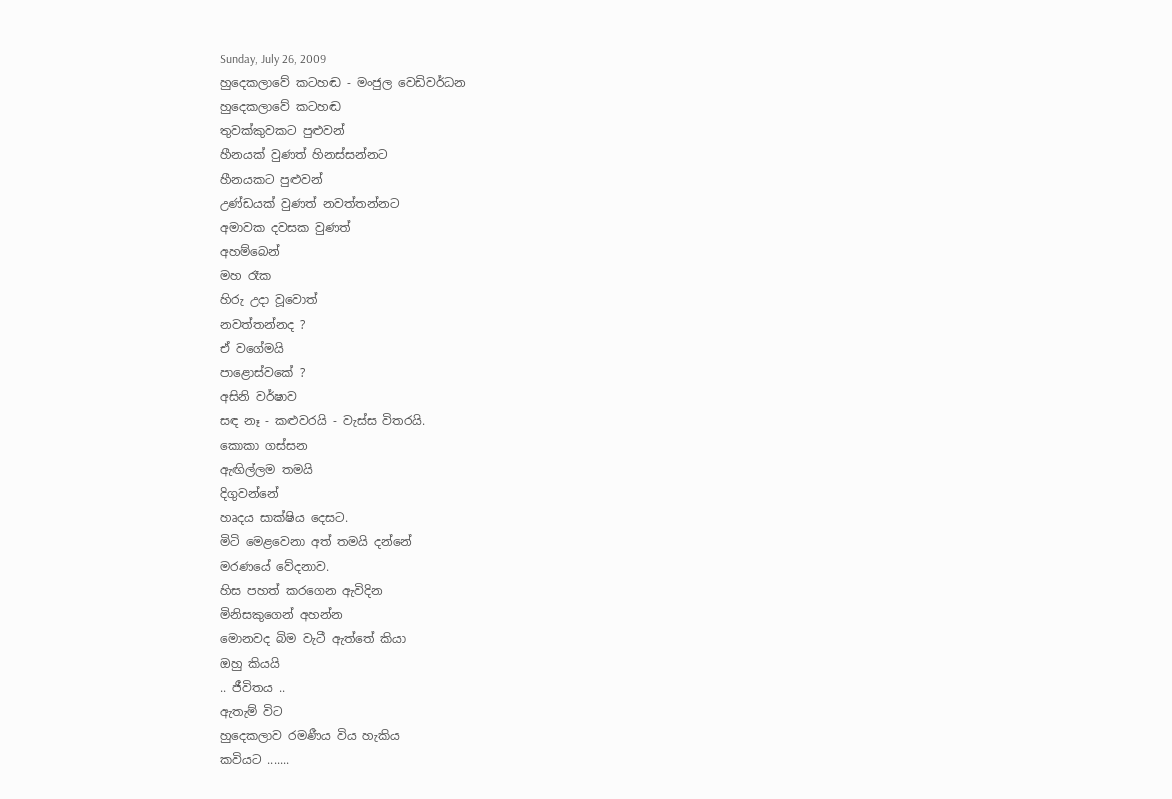Sunday, July 26, 2009
හුදෙකලාවේ කටහඬ - මංජුල වෙඩිවර්ධන
හුදෙකලාවේ කටහඬ
තුවක්කුවකට පුළුවන්
හීනයක් වුණත් හිනස්සන්නට
හීනයකට පුළුවන්
උණ්ඩයක් වුණත් නවත්තන්නට
අමාවක දවසක වුණත්
අහම්බෙන්
මහ රෑක
හිරු උදා වූවොත්
නවත්තන්නද ?
ඒ වගේමයි
පාළොස්වකේ ?
අසිනි වර්ෂාව
සඳ නෑ - කළුවරයි - වැස්ස විතරයි.
කොකා ගස්සන
ඇඟිල්ලම තමයි
දිගුවන්නේ
හෘදය සාක්ෂිය දෙසට.
මිටි මෙළවෙනා අත් තමයි දන්නේ
මරණයේ වේදනාව.
හිස පහත් කරගෙන ඇවිදින
මිනිසකුගෙන් අහන්න
මොනවද බිම වැටී ඇත්තේ කියා
ඔහු කියයි
.. ජීවිතය ..
ඇතැම් විට
හුදෙකලාව රමණීය විය හැකිය
කවියට .......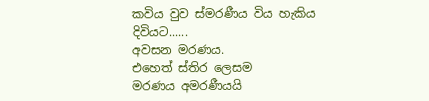කවිය වුව ස්මරණීය විය හැකිය
දිවියට......
අවසන මරණය.
එහෙත් ස්තිර ලෙසම
මරණය අමරණීයයි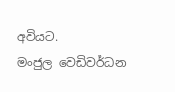අවියට.
මංජුල වෙඩිවර්ධන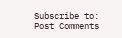Subscribe to:
Post Comments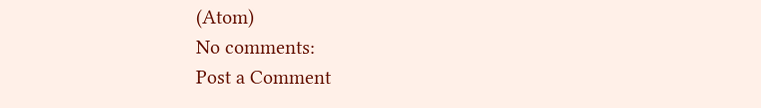(Atom)
No comments:
Post a Comment